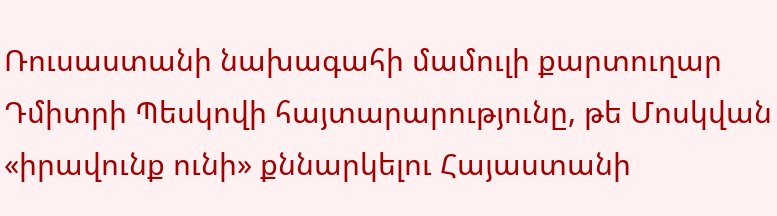Ռուսաստանի նախագահի մամուլի քարտուղար Դմիտրի Պեսկովի հայտարարությունը, թե Մոսկվան «իրավունք ունի» քննարկելու Հայաստանի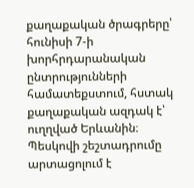քաղաքական ծրագրերը՝ հունիսի 7-ի խորհրդարանական ընտրությունների համատեքստում, հստակ քաղաքական ազդակ է՝ ուղղված Երևանին։
Պեսկովի շեշտադրումը արտացոլում է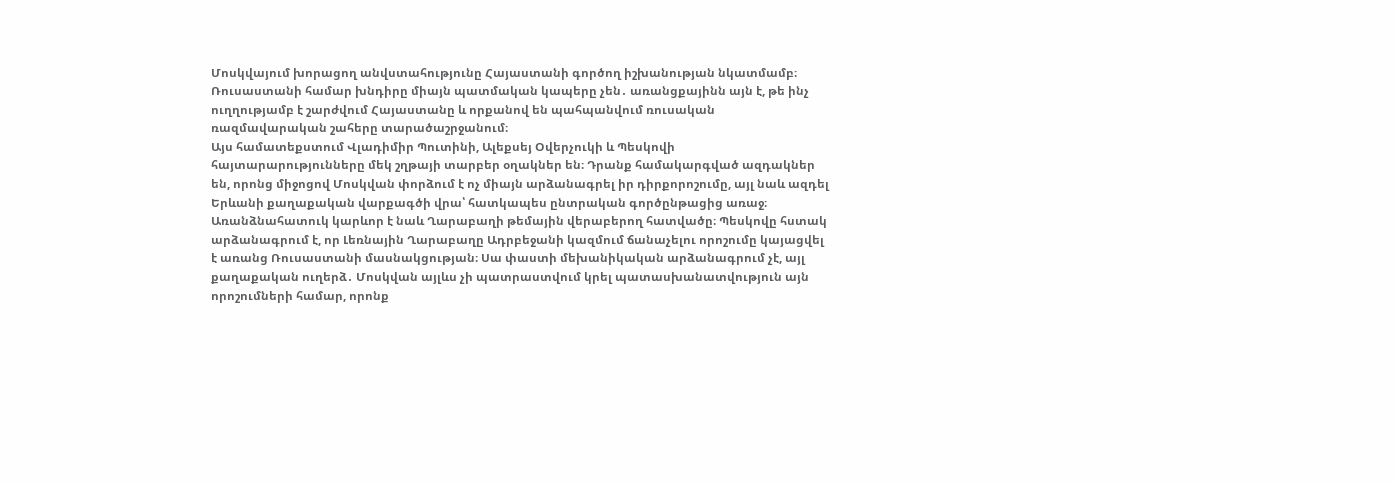Մոսկվայում խորացող անվստահությունը Հայաստանի գործող իշխանության նկատմամբ։ Ռուսաստանի համար խնդիրը միայն պատմական կապերը չեն․ առանցքայինն այն է, թե ինչ ուղղությամբ է շարժվում Հայաստանը և որքանով են պահպանվում ռուսական ռազմավարական շահերը տարածաշրջանում։
Այս համատեքստում Վլադիմիր Պուտինի, Ալեքսեյ Օվերչուկի և Պեսկովի հայտարարությունները մեկ շղթայի տարբեր օղակներ են։ Դրանք համակարգված ազդակներ են, որոնց միջոցով Մոսկվան փորձում է ոչ միայն արձանագրել իր դիրքորոշումը, այլ նաև ազդել Երևանի քաղաքական վարքագծի վրա՝ հատկապես ընտրական գործընթացից առաջ։
Առանձնահատուկ կարևոր է նաև Ղարաբաղի թեմային վերաբերող հատվածը։ Պեսկովը հստակ արձանագրում է, որ Լեռնային Ղարաբաղը Ադրբեջանի կազմում ճանաչելու որոշումը կայացվել է առանց Ռուսաստանի մասնակցության։ Սա փաստի մեխանիկական արձանագրում չէ, այլ քաղաքական ուղերձ․ Մոսկվան այլևս չի պատրաստվում կրել պատասխանատվություն այն որոշումների համար, որոնք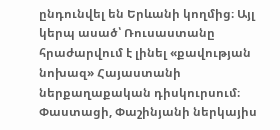ընդունվել են Երևանի կողմից։ Այլ կերպ ասած՝ Ռուսաստանը հրաժարվում է լինել «քավության նոխազ» Հայաստանի ներքաղաքական դիսկուրսում։
Փաստացի, Փաշինյանի ներկայիս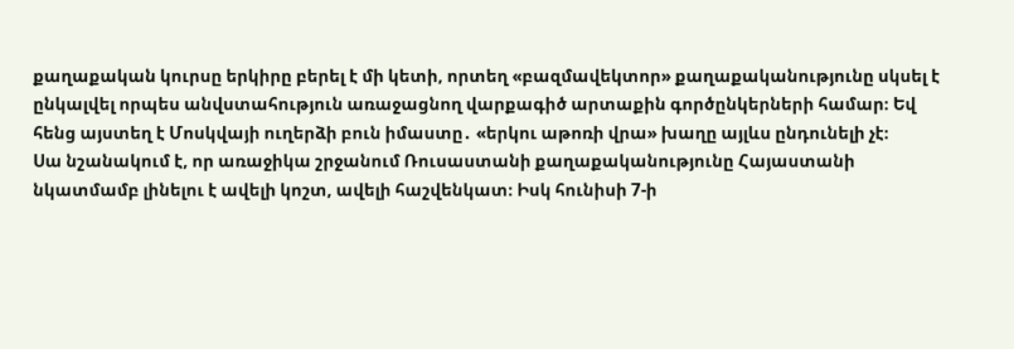քաղաքական կուրսը երկիրը բերել է մի կետի, որտեղ «բազմավեկտոր» քաղաքականությունը սկսել է ընկալվել որպես անվստահություն առաջացնող վարքագիծ արտաքին գործընկերների համար։ Եվ հենց այստեղ է Մոսկվայի ուղերձի բուն իմաստը․ «երկու աթոռի վրա» խաղը այլևս ընդունելի չէ։
Սա նշանակում է, որ առաջիկա շրջանում Ռուսաստանի քաղաքականությունը Հայաստանի նկատմամբ լինելու է ավելի կոշտ, ավելի հաշվենկատ։ Իսկ հունիսի 7-ի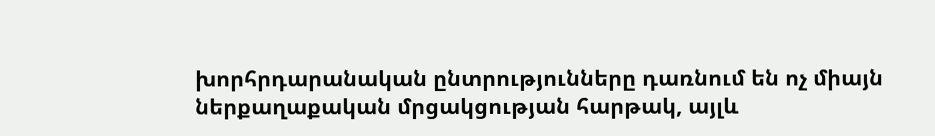խորհրդարանական ընտրությունները դառնում են ոչ միայն ներքաղաքական մրցակցության հարթակ, այլև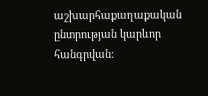աշխարհաքաղաքական ընտրության կարևոր հանգրվան։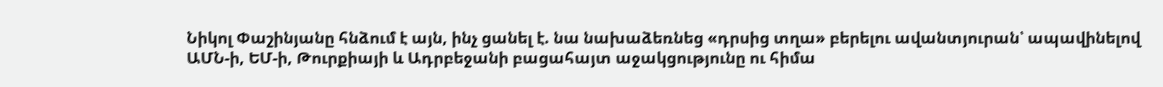Նիկոլ Փաշինյանը հնձում է այն, ինչ ցանել է. նա նախաձեռնեց «դրսից տղա» բերելու ավանտյուրան՝ ապավինելով ԱՄՆ-ի, ԵՄ-ի, Թուրքիայի և Ադրբեջանի բացահայտ աջակցությունը ու հիմա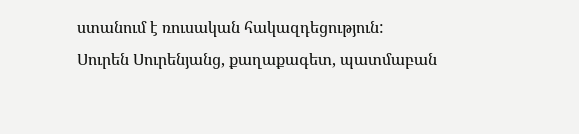ստանում է ռուսական հակազդեցություն:
Սուրեն Սուրենյանց, քաղաքագետ, պատմաբան